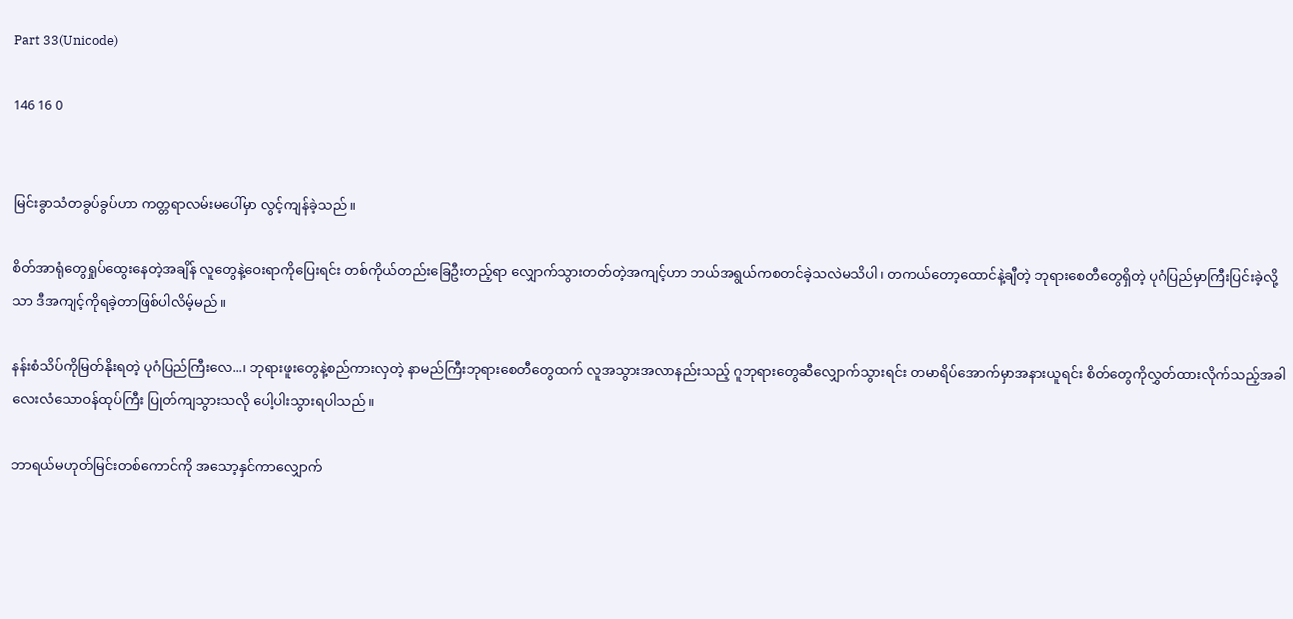Part 33(Unicode)

146 16 0


မြင်းခွာသံတခွပ်ခွပ်ဟာ ကတ္တရာလမ်းမပေါ်မှာ လွင့်ကျန်ခဲ့သည်။

စိတ်အာရုံတွေရှုပ်ထွေးနေတဲ့အချိန် လူတွေနဲ့ဝေးရာကိုပြေးရင်း တစ်ကိုယ်တည်းခြေဦးတည့်ရာ လျှောက်သွားတတ်တဲ့အကျင့်ဟာ ဘယ်အရွယ်ကစတင်ခဲ့သလဲမသိပါ၊ တကယ်တော့ထောင်နဲ့ချီတဲ့ ဘုရားစေတီတွေရှိတဲ့ ပုဂံပြည်မှာကြီးပြင်းခဲ့လို့သာ ဒီအကျင့်ကိုရခဲ့တာဖြစ်ပါလိမ့်မည်။

နန်းစံသိပ်ကိုမြတ်နိုးရတဲ့ ပုဂံပြည်ကြီးလေ...၊ ဘုရားဖူးတွေနဲ့စည်ကားလှတဲ့ နာမည်ကြီးဘုရားစေတီတွေထက် လူအသွားအလာနည်းသည့် ဂူဘုရားတွေဆီလျှောက်သွားရင်း တမာရိပ်အောက်မှာအနားယူရင်း စိတ်တွေကိုလွှတ်ထားလိုက်သည့်အခါ လေးလံသောဝန်ထုပ်ကြီး ပြုတ်ကျသွားသလို ပေါ့ပါးသွားရပါသည်။

ဘာရယ်မဟုတ်မြင်းတစ်ကောင်ကို အသော့နှင်ကာလျှောက်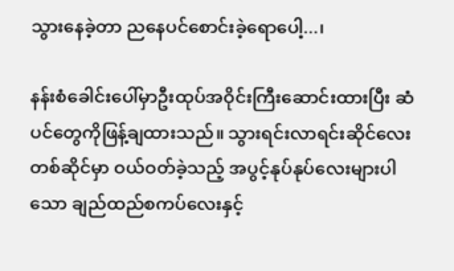သွားနေခဲ့တာ ညနေပင်စောင်းခဲ့ရောပေါ့...၊

နန်းစံခေါင်းပေါ်မှာဦးထုပ်အဝိုင်းကြီးဆောင်းထားပြီး ဆံပင်တွေကိုဖြန့်ချထားသည်။ သွားရင်းလာရင်းဆိုင်လေးတစ်ဆိုင်မှာ ဝယ်ဝတ်ခဲ့သည့် အပွင့်နုပ်နုပ်လေးများပါသော ချည်ထည်စကပ်လေးနှင့်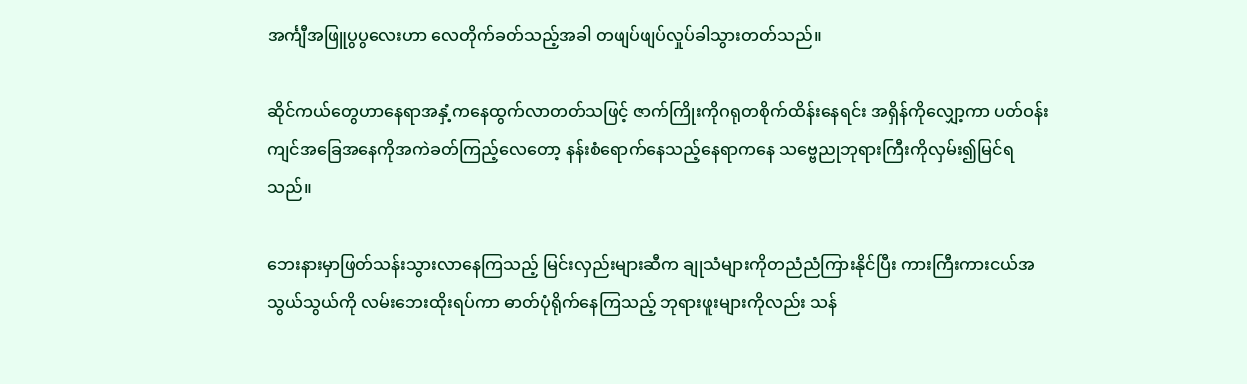အင်္ကျီအဖြူပွပွလေးဟာ လေတိုက်ခတ်သည့်အခါ တဖျပ်ဖျပ်လှုပ်ခါသွားတတ်သည်။

ဆိုင်ကယ်တွေဟာနေရာအနှံ့ကနေထွက်လာတတ်သဖြင့် ဇာက်ကြိုးကိုဂရုတစိုက်ထိန်းနေရင်း အရှိန်ကိုလျှော့ကာ ပတ်ဝန်းကျင်အခြေအနေကိုအကဲခတ်ကြည့်လေတော့ နန်းစံရောက်နေသည့်နေရာကနေ သ‌‌ဗ္ဗေညုဘုရားကြီးကိုလှမ်း၍မြင်ရသည်။

ဘေးနားမှာဖြတ်သန်းသွားလာနေကြသည့် မြင်းလှည်းများဆီက ချုသံများကိုတညံညံကြားနိုင်ပြီး ကားကြီးကားငယ်အသွယ်သွယ်ကို လမ်းဘေးထိုးရပ်ကာ ဓာတ်ပုံရိုက်နေကြသည့် ဘုရားဖူးများကိုလည်း သန်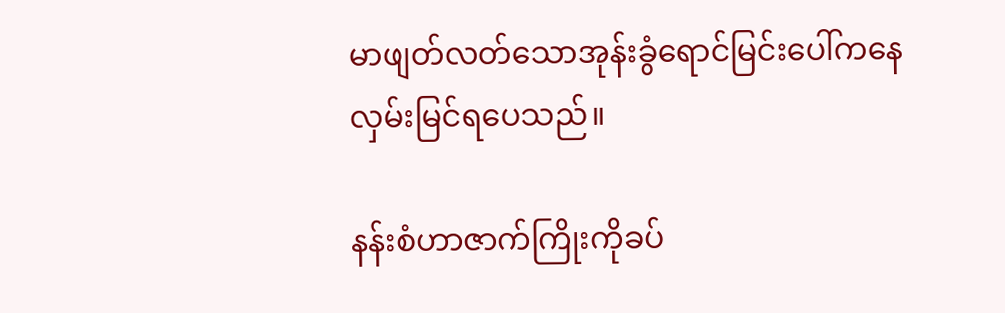မာဖျတ်လတ်သောအုန်းခွံရောင်မြင်းပေါ်ကနေ လှမ်းမြင်ရပေသည်။

နန်းစံဟာဇာက်ကြိုးကိုခပ်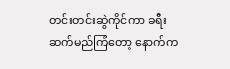တင်းတင်းဆွဲကိုင်ကာ ခရီးဆက်မည်ကြံတော့ နောက်က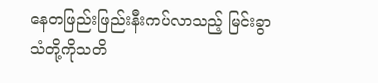နေတဖြည်းဖြည်းနီးကပ်လာသည့် မြင်းခွာသံတို့ကိုသတိ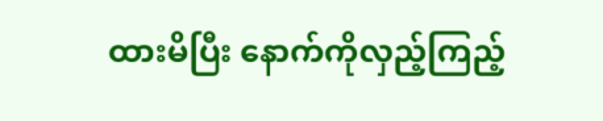ထားမိပြီး နောက်ကိုလှည့်ကြည့်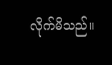လိုက်မိသည်။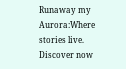Runaway my Aurora:Where stories live. Discover now